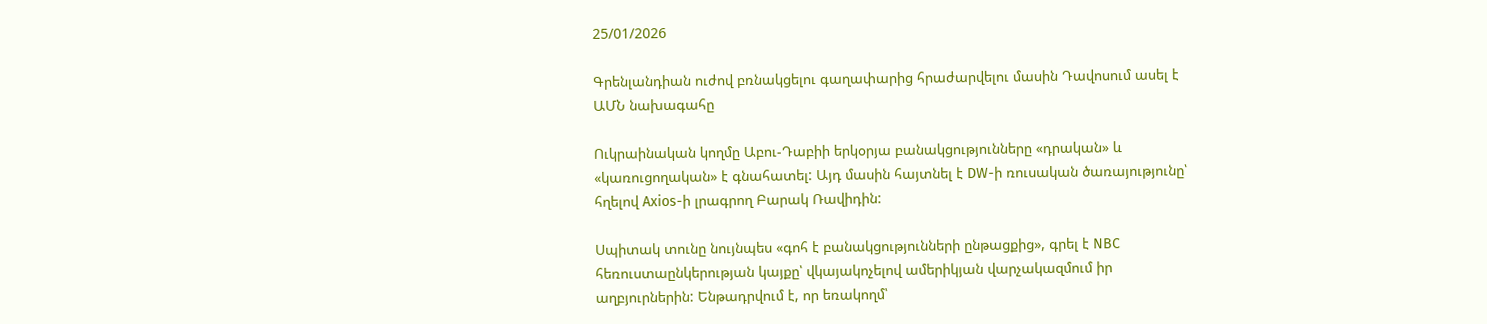25/01/2026

Գրենլանդիան ուժով բռնակցելու գաղափարից հրաժարվելու մասին Դավոսում ասել է ԱՄՆ նախագահը

Ուկրաինական կողմը Աբու-Դաբիի երկօրյա բանակցությունները «դրական» և «կառուցողական» է գնահատել: Այդ մասին հայտնել է DW-ի ռուսական ծառայությունը՝ հղելով Axios-ի լրագրող Բարակ Ռավիդին:

Սպիտակ տունը նույնպես «գոհ է բանակցությունների ընթացքից», գրել է NBC հեռուստաընկերության կայքը՝ վկայակոչելով ամերիկյան վարչակազմում իր աղբյուրներին: Ենթադրվում է, որ եռակողմ՝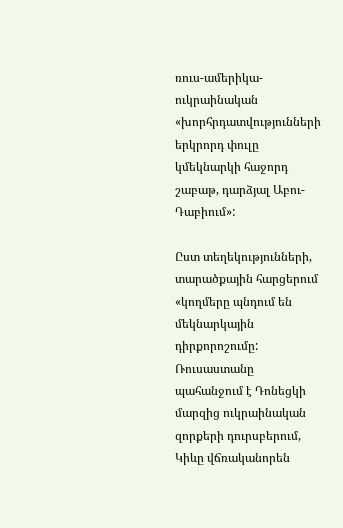ռուս-ամերիկա-ուկրաինական «խորհրդատվությունների երկրորդ փուլը կմեկնարկի հաջորդ շաբաթ, դարձյալ Աբու-Դաբիում»:

Ըստ տեղեկությունների, տարածքային հարցերում «կողմերը պնդում են մեկնարկային դիրքորոշումը: Ռուսաստանը պահանջում է Դոնեցկի մարզից ուկրաինական զորքերի դուրսբերում, Կիևը վճռականորեն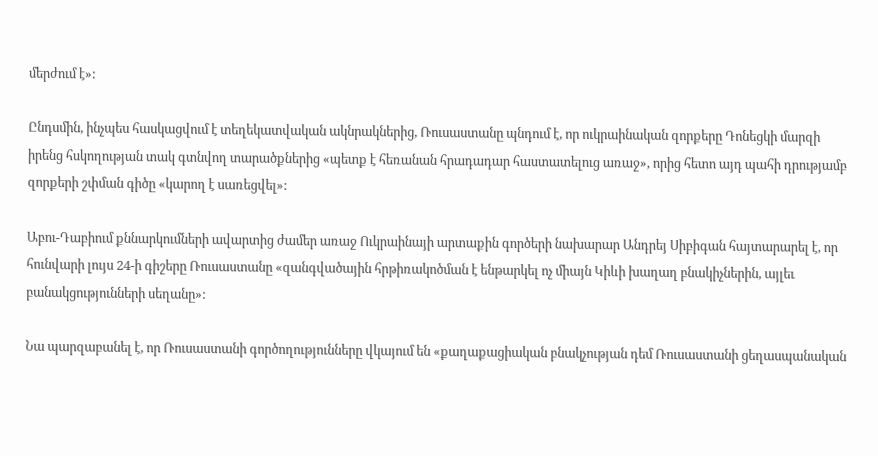մերժում է»:

Ընդսմին, ինչպես հասկացվում է տեղեկատվական ակնրակներից, Ռուսաստանը պնդում է, որ ուկրաինական զորքերը Դոնեցկի մարզի իրենց հսկողության տակ գտնվող տարածքներից «պետք է հեռանան հրադադար հաստատելուց առաջ», որից հետո այդ պահի դրությամբ զորքերի շփման գիծը «կարող է սառեցվել»:

Աբու-Դաբիում քննարկումների ավարտից ժամեր առաջ Ուկրաինայի արտաքին գործերի նախարար Անդրեյ Սիբիգան հայտարարել է, որ հունվարի լույս 24-ի գիշերը Ռուսաստանը «զանգվածային հրթիռակոծման է ենթարկել ոչ միայն Կիևի խաղաղ բնակիչներին, այլեւ բանակցությունների սեղանը»:

Նա պարզաբանել է, որ Ռուսաստանի գործողությունները վկայում են «քաղաքացիական բնակչության դեմ Ռուսաստանի ցեղասպանական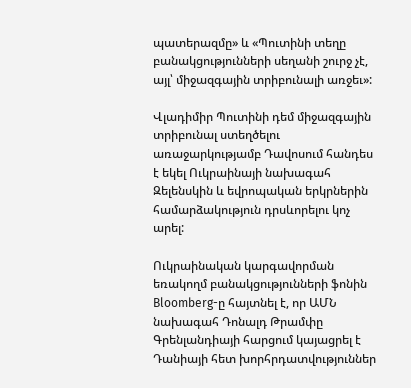պատերազմը» և «Պուտինի տեղը բանակցությունների սեղանի շուրջ չէ, այլ՝ միջազգային տրիբունալի առջեւ»:

Վլադիմիր Պուտինի դեմ միջազգային տրիբունալ ստեղծելու առաջարկությամբ Դավոսում հանդես է եկել Ուկրաինայի նախագահ Զելենսկին և եվրոպական երկրներին համարձակություն դրսևորելու կոչ արել:

Ուկրաինական կարգավորման եռակողմ բանակցությունների ֆոնին Bloomberg-ը հայտնել է, որ ԱՄՆ նախագահ Դոնալդ Թրամփը Գրենլանդիայի հարցում կայացրել է Դանիայի հետ խորհրդատվություններ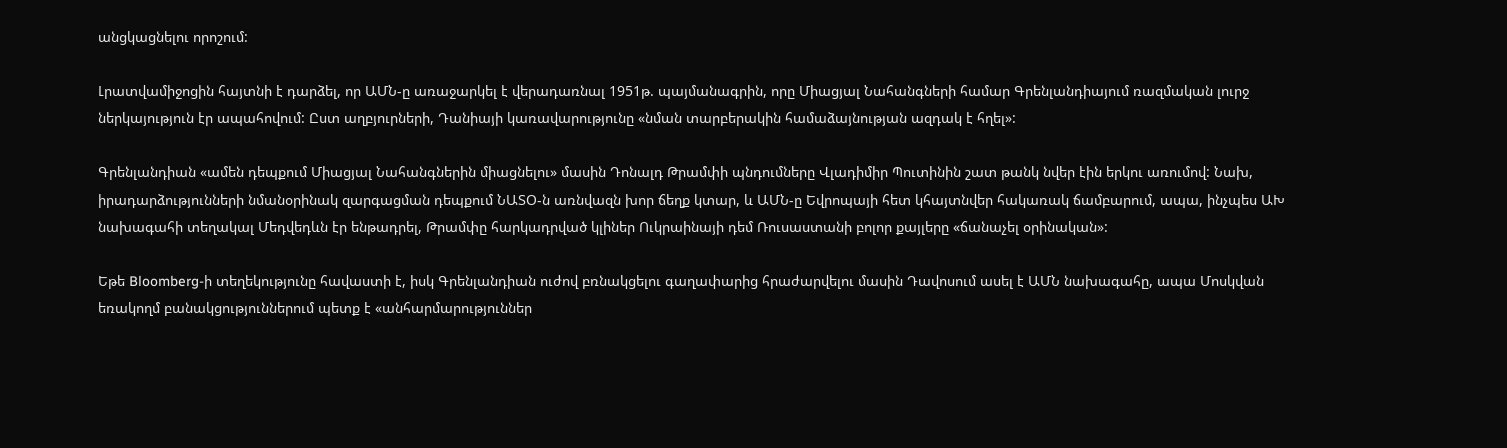անցկացնելու որոշում:

Լրատվամիջոցին հայտնի է դարձել, որ ԱՄՆ-ը առաջարկել է վերադառնալ 1951թ. պայմանագրին, որը Միացյալ Նահանգների համար Գրենլանդիայում ռազմական լուրջ ներկայություն էր ապահովում: Ըստ աղբյուրների, Դանիայի կառավարությունը «նման տարբերակին համաձայնության ազդակ է հղել»:

Գրենլանդիան «ամեն դեպքում Միացյալ Նահանգներին միացնելու» մասին Դոնալդ Թրամփի պնդումները Վլադիմիր Պուտինին շատ թանկ նվեր էին երկու առումով: Նախ, իրադարձությունների նմանօրինակ զարգացման դեպքում ՆԱՏՕ-ն առնվազն խոր ճեղք կտար, և ԱՄՆ-ը Եվրոպայի հետ կհայտնվեր հակառակ ճամբարում, ապա, ինչպես ԱԽ նախագահի տեղակալ Մեդվեդևն էր ենթադրել, Թրամփը հարկադրված կլիներ Ուկրաինայի դեմ Ռուսաստանի բոլոր քայլերը «ճանաչել օրինական»:

Եթե Bloomberg-ի տեղեկությունը հավաստի է, իսկ Գրենլանդիան ուժով բռնակցելու գաղափարից հրաժարվելու մասին Դավոսում ասել է ԱՄՆ նախագահը, ապա Մոսկվան եռակողմ բանակցություններում պետք է «անհարմարություններ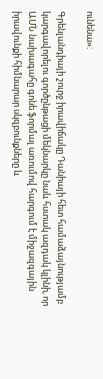ունենա»:

Գրենլանդիայի շուրջ իրավիճակը Դանիայի հետ համաձայնությամբ կարգավորելու գործընթացի մեկնարկը նաև հստակ ազդակ կլինի, որ ԱՄՆ նախագահը գոնե ֆորմալ առումով հարգում է միջազգային իրավունքի հիմնարար սկզբունքները և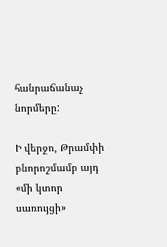հանրաճանաչ նորմերը:

Ի վերջո, Թրամփի բնորոշմամբ այդ «մի կտոր սառույցի»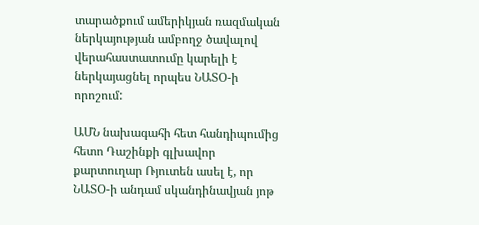տարածքում ամերիկյան ռազմական ներկայության ամբողջ ծավալով վերահաստատումը կարելի է ներկայացնել որպես ՆԱՏՕ-ի որոշում:

ԱՄՆ նախագահի հետ հանդիպումից հետո Դաշինքի գլխավոր քարտուղար Ռյուտեն ասել է, որ ՆԱՏՕ-ի անդամ սկանդինավյան յոթ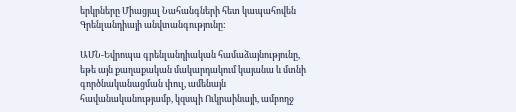երկրները Միացյալ Նահանգների հետ կապահովեն Գրենլանդիայի անվտանգությունը:

ԱՄՆ-Եվրոպա գրենլանդիական համաձայնությունը, եթե այն քաղաքական մակարդակում կայանա և մտնի գործնականացման փուլ, ամենայն հավանականությամբ, կզսպի Ուկրաինայի, ամբողջ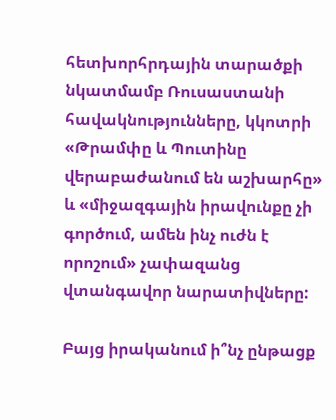հետխորհրդային տարածքի նկատմամբ Ռուսաստանի հավակնությունները, կկոտրի «Թրամփը և Պուտինը վերաբաժանում են աշխարհը» և «միջազգային իրավունքը չի գործում, ամեն ինչ ուժն է որոշում» չափազանց վտանգավոր նարատիվները:

Բայց իրականում ի՞նչ ընթացք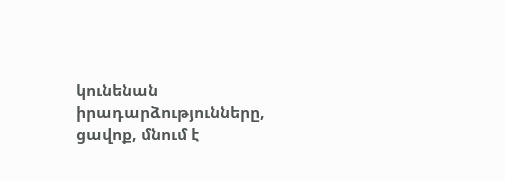կունենան իրադարձությունները, ցավոք, մնում է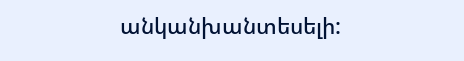անկանխանտեսելի: